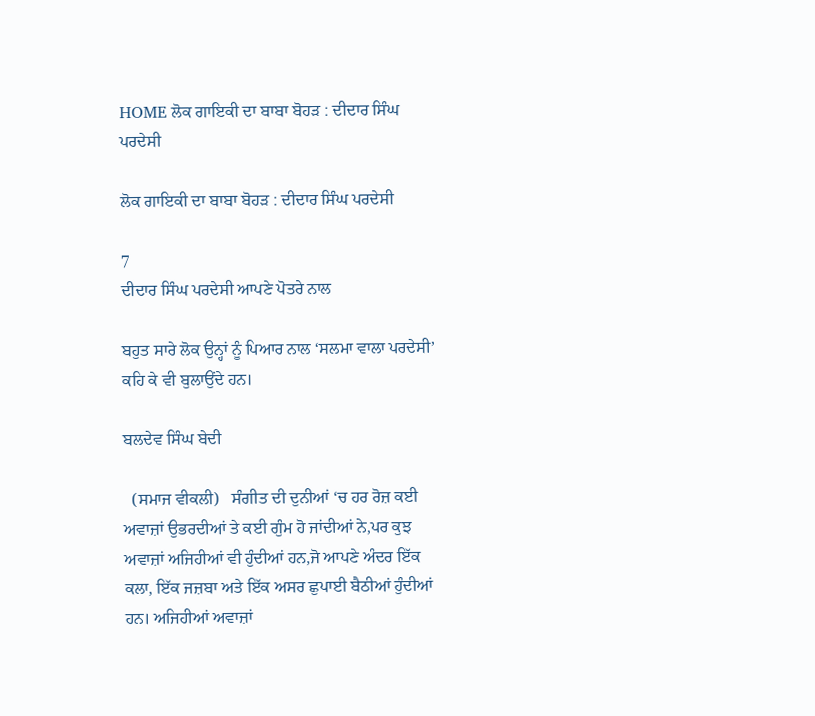HOME ਲੋਕ ਗਾਇਕੀ ਦਾ ਬਾਬਾ ਬੋਹੜ : ਦੀਦਾਰ ਸਿੰਘ ਪਰਦੇਸੀ

ਲੋਕ ਗਾਇਕੀ ਦਾ ਬਾਬਾ ਬੋਹੜ : ਦੀਦਾਰ ਸਿੰਘ ਪਰਦੇਸੀ

7
ਦੀਦਾਰ ਸਿੰਘ ਪਰਦੇਸੀ ਆਪਣੇ ਪੋਤਰੇ ਨਾਲ

ਬਹੁਤ ਸਾਰੇ ਲੋਕ ਉਨ੍ਹਾਂ ਨੂੰ ਪਿਆਰ ਨਾਲ ‘ਸਲਮਾ ਵਾਲਾ ਪਰਦੇਸੀ’ ਕਹਿ ਕੇ ਵੀ ਬੁਲਾਉਂਦੇ ਹਨ।

ਬਲਦੇਵ ਸਿੰਘ ਬੇਦੀ

  (ਸਮਾਜ ਵੀਕਲੀ)   ਸੰਗੀਤ ਦੀ ਦੁਨੀਆਂ ‘ਚ ਹਰ ਰੋਜ਼ ਕਈ ਅਵਾਜ਼ਾਂ ਉਭਰਦੀਆਂ ਤੇ ਕਈ ਗੁੰਮ ਹੋ ਜਾਂਦੀਆਂ ਨੇ,ਪਰ ਕੁਝ ਅਵਾਜ਼ਾਂ ਅਜਿਹੀਆਂ ਵੀ ਹੁੰਦੀਆਂ ਹਨ,ਜੋ ਆਪਣੇ ਅੰਦਰ ਇੱਕ ਕਲਾ, ਇੱਕ ਜਜ਼ਬਾ ਅਤੇ ਇੱਕ ਅਸਰ ਛੁਪਾਈ ਬੈਠੀਆਂ ਹੁੰਦੀਆਂ ਹਨ। ਅਜਿਹੀਆਂ ਅਵਾਜ਼ਾਂ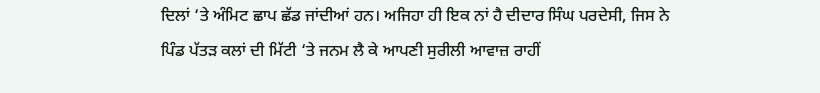ਦਿਲਾਂ ‘ਤੇ ਅੰਮਿਟ ਛਾਪ ਛੱਡ ਜਾਂਦੀਆਂ ਹਨ। ਅਜਿਹਾ ਹੀ ਇਕ ਨਾਂ ਹੈ ਦੀਦਾਰ ਸਿੰਘ ਪਰਦੇਸੀ, ਜਿਸ ਨੇ ਪਿੰਡ ਪੱਤੜ ਕਲਾਂ ਦੀ ਮਿੱਟੀ ‘ਤੇ ਜਨਮ ਲੈ ਕੇ ਆਪਣੀ ਸੁਰੀਲੀ ਆਵਾਜ਼ ਰਾਹੀਂ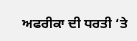ਅਫਰੀਕਾ ਦੀ ਧਰਤੀ ‘ਤੇ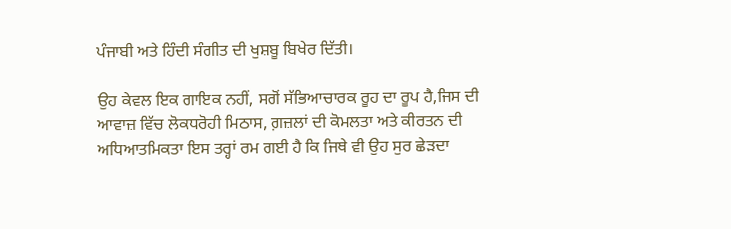ਪੰਜਾਬੀ ਅਤੇ ਹਿੰਦੀ ਸੰਗੀਤ ਦੀ ਖੁਸ਼ਬੂ ਬਿਖੇਰ ਦਿੱਤੀ।

ਉਹ ਕੇਵਲ ਇਕ ਗਾਇਕ ਨਹੀਂ, ਸਗੋਂ ਸੱਭਿਆਚਾਰਕ ਰੂਹ ਦਾ ਰੂਪ ਹੈ,ਜਿਸ ਦੀ ਆਵਾਜ਼ ਵਿੱਚ ਲੋਕਧਰੋਹੀ ਮਿਠਾਸ, ਗ਼ਜ਼ਲਾਂ ਦੀ ਕੋਮਲਤਾ ਅਤੇ ਕੀਰਤਨ ਦੀ ਅਧਿਆਤਮਿਕਤਾ ਇਸ ਤਰ੍ਹਾਂ ਰਮ ਗਈ ਹੈ ਕਿ ਜਿਥੇ ਵੀ ਉਹ ਸੁਰ ਛੇੜਦਾ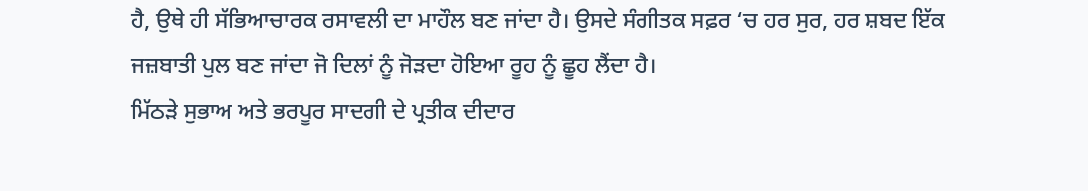ਹੈ, ਉਥੇ ਹੀ ਸੱਭਿਆਚਾਰਕ ਰਸਾਵਲੀ ਦਾ ਮਾਹੌਲ ਬਣ ਜਾਂਦਾ ਹੈ। ਉਸਦੇ ਸੰਗੀਤਕ ਸਫ਼ਰ ‘ਚ ਹਰ ਸੁਰ, ਹਰ ਸ਼ਬਦ ਇੱਕ ਜਜ਼ਬਾਤੀ ਪੁਲ ਬਣ ਜਾਂਦਾ ਜੋ ਦਿਲਾਂ ਨੂੰ ਜੋੜਦਾ ਹੋਇਆ ਰੂਹ ਨੂੰ ਛੂਹ ਲੈਂਦਾ ਹੈ।
ਮਿੱਠੜੇ ਸੁਭਾਅ ਅਤੇ ਭਰਪੂਰ ਸਾਦਗੀ ਦੇ ਪ੍ਰਤੀਕ ਦੀਦਾਰ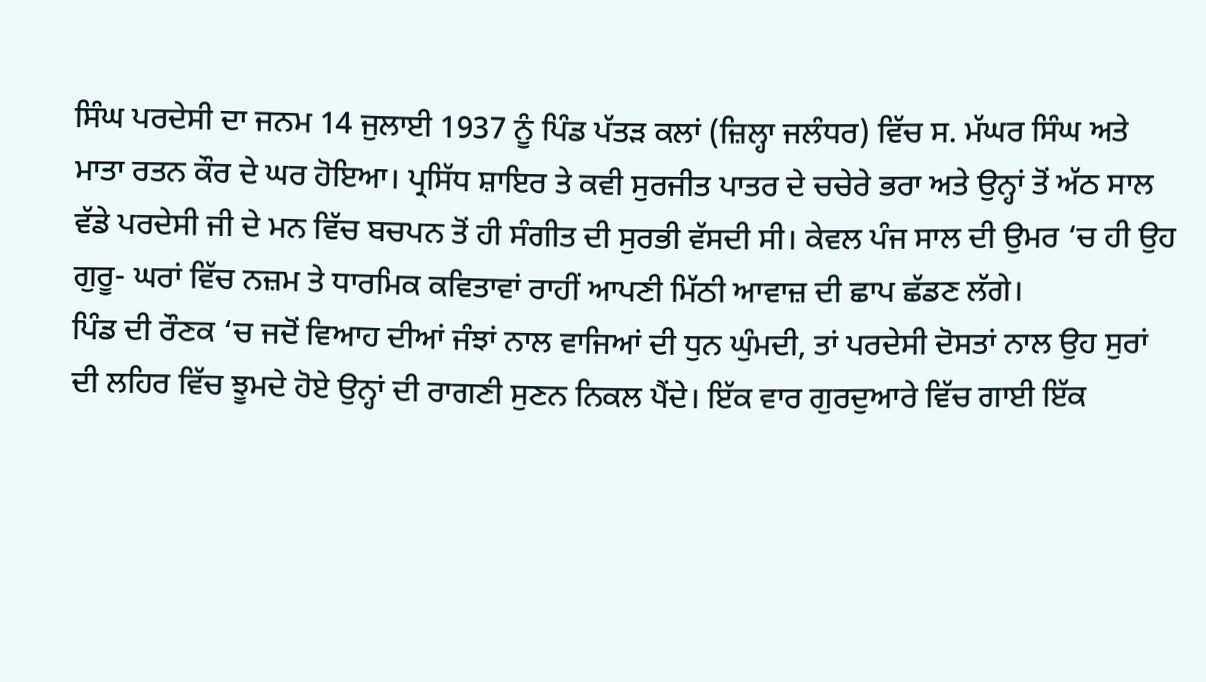ਸਿੰਘ ਪਰਦੇਸੀ ਦਾ ਜਨਮ 14 ਜੁਲਾਈ 1937 ਨੂੰ ਪਿੰਡ ਪੱਤੜ ਕਲਾਂ (ਜ਼ਿਲ੍ਹਾ ਜਲੰਧਰ) ਵਿੱਚ ਸ. ਮੱਘਰ ਸਿੰਘ ਅਤੇ ਮਾਤਾ ਰਤਨ ਕੌਰ ਦੇ ਘਰ ਹੋਇਆ। ਪ੍ਰਸਿੱਧ ਸ਼ਾਇਰ ਤੇ ਕਵੀ ਸੁਰਜੀਤ ਪਾਤਰ ਦੇ ਚਚੇਰੇ ਭਰਾ ਅਤੇ ਉਨ੍ਹਾਂ ਤੋਂ ਅੱਠ ਸਾਲ ਵੱਡੇ ਪਰਦੇਸੀ ਜੀ ਦੇ ਮਨ ਵਿੱਚ ਬਚਪਨ ਤੋਂ ਹੀ ਸੰਗੀਤ ਦੀ ਸੁਰਭੀ ਵੱਸਦੀ ਸੀ। ਕੇਵਲ ਪੰਜ ਸਾਲ ਦੀ ਉਮਰ ‘ਚ ਹੀ ਉਹ ਗੁਰੂ- ਘਰਾਂ ਵਿੱਚ ਨਜ਼ਮ ਤੇ ਧਾਰਮਿਕ ਕਵਿਤਾਵਾਂ ਰਾਹੀਂ ਆਪਣੀ ਮਿੱਠੀ ਆਵਾਜ਼ ਦੀ ਛਾਪ ਛੱਡਣ ਲੱਗੇ।
ਪਿੰਡ ਦੀ ਰੌਣਕ ‘ਚ ਜਦੋਂ ਵਿਆਹ ਦੀਆਂ ਜੰਝਾਂ ਨਾਲ ਵਾਜਿਆਂ ਦੀ ਧੁਨ ਘੁੰਮਦੀ, ਤਾਂ ਪਰਦੇਸੀ ਦੋਸਤਾਂ ਨਾਲ ਉਹ ਸੁਰਾਂ ਦੀ ਲਹਿਰ ਵਿੱਚ ਝੂਮਦੇ ਹੋਏ ਉਨ੍ਹਾਂ ਦੀ ਰਾਗਣੀ ਸੁਣਨ ਨਿਕਲ ਪੈਂਦੇ। ਇੱਕ ਵਾਰ ਗੁਰਦੁਆਰੇ ਵਿੱਚ ਗਾਈ ਇੱਕ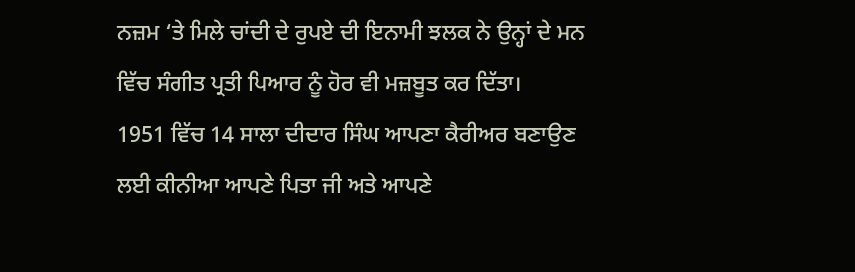ਨਜ਼ਮ ‘ਤੇ ਮਿਲੇ ਚਾਂਦੀ ਦੇ ਰੁਪਏ ਦੀ ਇਨਾਮੀ ਝਲਕ ਨੇ ਉਨ੍ਹਾਂ ਦੇ ਮਨ ਵਿੱਚ ਸੰਗੀਤ ਪ੍ਰਤੀ ਪਿਆਰ ਨੂੰ ਹੋਰ ਵੀ ਮਜ਼ਬੂਤ ਕਰ ਦਿੱਤਾ।
1951 ਵਿੱਚ 14 ਸਾਲਾ ਦੀਦਾਰ ਸਿੰਘ ਆਪਣਾ ਕੈਰੀਅਰ ਬਣਾਉਣ ਲਈ ਕੀਨੀਆ ਆਪਣੇ ਪਿਤਾ ਜੀ ਅਤੇ ਆਪਣੇ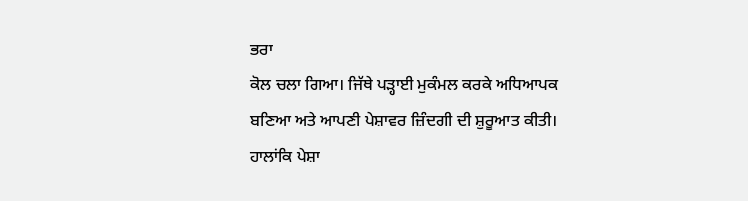ਭਰਾ
ਕੋਲ ਚਲਾ ਗਿਆ। ਜਿੱਥੇ ਪੜ੍ਹਾਈ ਮੁਕੰਮਲ ਕਰਕੇ ਅਧਿਆਪਕ ਬਣਿਆ ਅਤੇ ਆਪਣੀ ਪੇਸ਼ਾਵਰ ਜ਼ਿੰਦਗੀ ਦੀ ਸ਼ੁਰੂਆਤ ਕੀਤੀ। ਹਾਲਾਂਕਿ ਪੇਸ਼ਾ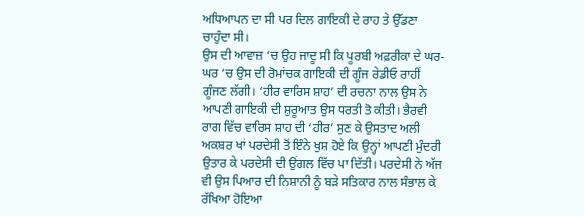ਅਧਿਆਪਨ ਦਾ ਸੀ ਪਰ ਦਿਲ ਗਾਇਕੀ ਦੇ ਰਾਹ ਤੇ ਉੱਡਣਾ ਚਾਹੁੰਦਾ ਸੀ।
ਉਸ ਦੀ ਆਵਾਜ਼ ‘ਚ ਉਹ ਜਾਦੂ ਸੀ ਕਿ ਪੂਰਬੀ ਅਫ਼ਰੀਕਾ ਦੇ ਘਰ-ਘਰ ‘ਚ ਉਸ ਦੀ ਰੋਮਾਂਚਕ ਗਾਇਕੀ ਦੀ ਗੂੰਜ ਰੇਡੀਓ ਰਾਹੀਂ ਗੂੰਜਣ ਲੱਗੀ। ‘ਹੀਰ ਵਾਰਿਸ ਸ਼ਾਹ’ ਦੀ ਰਚਨਾ ਨਾਲ ਉਸ ਨੇ ਆਪਣੀ ਗਾਇਕੀ ਦੀ ਸ਼ੁਰੂਆਤ ਉਸ ਧਰਤੀ ਤੋ ਕੀਤੀ। ਭੈਰਵੀ ਰਾਗ ਵਿੱਚ ਵਾਰਿਸ ਸ਼ਾਹ ਦੀ ‘ਹੀਰ’ ਸੁਣ ਕੇ ਉਸਤਾਦ ਅਲੀ ਅਕਬਰ ਖਾਂ ਪਰਦੇਸੀ ਤੋਂ ਇੰਨੇ ਖੁਸ਼ ਹੋਏ ਕਿ ਉਨ੍ਹਾਂ ਆਪਣੀ ਮੁੰਦਰੀ ਉਤਾਰ ਕੇ ਪਰਦੇਸੀ ਦੀ ਉਂਗਲ ਵਿੱਚ ਪਾ ਦਿੱਤੀ। ਪਰਦੇਸੀ ਨੇ ਅੱਜ ਵੀ ਉਸ ਪਿਆਰ ਦੀ ਨਿਸ਼ਾਨੀ ਨੂੰ ਬੜੇ ਸਤਿਕਾਰ ਨਾਲ ਸੰਭਾਲ ਕੇ
ਰੱਖਿਆ ਹੋਇਆ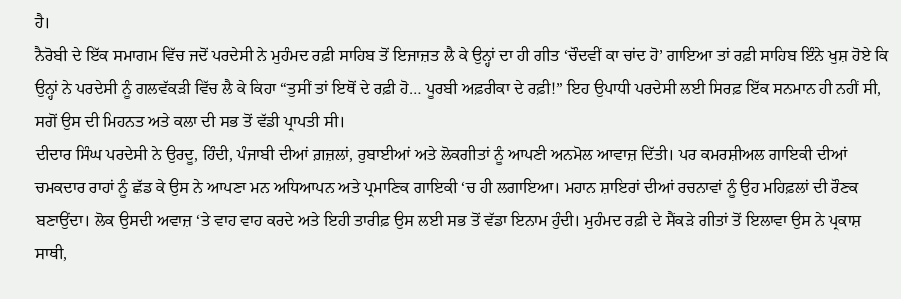ਹੈ।
ਨੈਰੋਬੀ ਦੇ ਇੱਕ ਸਮਾਗਮ ਵਿੱਚ ਜਦੋਂ ਪਰਦੇਸੀ ਨੇ ਮੁਹੰਮਦ ਰਫ਼ੀ ਸਾਹਿਬ ਤੋਂ ਇਜਾਜ਼ਤ ਲੈ ਕੇ ਉਨ੍ਹਾਂ ਦਾ ਹੀ ਗੀਤ ‘ਚੌਦਵੀਂ ਕਾ ਚਾਂਦ ਹੋ’ ਗਾਇਆ ਤਾਂ ਰਫ਼ੀ ਸਾਹਿਬ ਇੰਨੇ ਖੁਸ਼ ਹੋਏ ਕਿ ਉਨ੍ਹਾਂ ਨੇ ਪਰਦੇਸੀ ਨੂੰ ਗਲਵੱਕੜੀ ਵਿੱਚ ਲੈ ਕੇ ਕਿਹਾ “ਤੁਸੀਂ ਤਾਂ ਇਥੋਂ ਦੇ ਰਫ਼ੀ ਹੋ… ਪੂਰਬੀ ਅਫ਼ਰੀਕਾ ਦੇ ਰਫ਼ੀ!” ਇਹ ਉਪਾਧੀ ਪਰਦੇਸੀ ਲਈ ਸਿਰਫ਼ ਇੱਕ ਸਨਮਾਨ ਹੀ ਨਹੀਂ ਸੀ, ਸਗੋਂ ਉਸ ਦੀ ਮਿਹਨਤ ਅਤੇ ਕਲਾ ਦੀ ਸਭ ਤੋਂ ਵੱਡੀ ਪ੍ਰਾਪਤੀ ਸੀ।
ਦੀਦਾਰ ਸਿੰਘ ਪਰਦੇਸੀ ਨੇ ਉਰਦੂ, ਹਿੰਦੀ, ਪੰਜਾਬੀ ਦੀਆਂ ਗ਼ਜ਼ਲਾਂ, ਰੁਬਾਈਆਂ ਅਤੇ ਲੋਕਗੀਤਾਂ ਨੂੰ ਆਪਣੀ ਅਨਮੋਲ ਆਵਾਜ਼ ਦਿੱਤੀ। ਪਰ ਕਮਰਸ਼ੀਅਲ ਗਾਇਕੀ ਦੀਆਂ ਚਮਕਦਾਰ ਰਾਹਾਂ ਨੂੰ ਛੱਡ ਕੇ ਉਸ ਨੇ ਆਪਣਾ ਮਨ ਅਧਿਆਪਨ ਅਤੇ ਪ੍ਰਮਾਣਿਕ ਗਾਇਕੀ ‘ਚ ਹੀ ਲਗਾਇਆ। ਮਹਾਨ ਸ਼ਾਇਰਾਂ ਦੀਆਂ ਰਚਨਾਵਾਂ ਨੂੰ ਉਹ ਮਹਿਫ਼ਲਾਂ ਦੀ ਰੌਣਕ ਬਣਾਉਂਦਾ। ਲੋਕ ਉਸਦੀ ਅਵਾਜ਼ ‘ਤੇ ਵਾਹ ਵਾਹ ਕਰਦੇ ਅਤੇ ਇਹੀ ਤਾਰੀਫ਼ ਉਸ ਲਈ ਸਭ ਤੋਂ ਵੱਡਾ ਇਨਾਮ ਹੁੰਦੀ। ਮੁਹੰਮਦ ਰਫ਼ੀ ਦੇ ਸੈਂਕੜੇ ਗੀਤਾਂ ਤੋਂ ਇਲਾਵਾ ਉਸ ਨੇ ਪ੍ਰਕਾਸ਼ ਸਾਥੀ,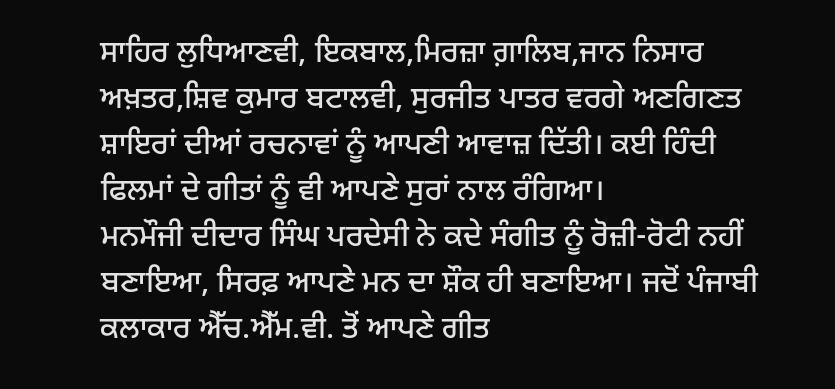ਸਾਹਿਰ ਲੁਧਿਆਣਵੀ, ਇਕਬਾਲ,ਮਿਰਜ਼ਾ ਗ਼ਾਲਿਬ,ਜਾਨ ਨਿਸਾਰ ਅਖ਼ਤਰ,ਸ਼ਿਵ ਕੁਮਾਰ ਬਟਾਲਵੀ, ਸੁਰਜੀਤ ਪਾਤਰ ਵਰਗੇ ਅਣਗਿਣਤ ਸ਼ਾਇਰਾਂ ਦੀਆਂ ਰਚਨਾਵਾਂ ਨੂੰ ਆਪਣੀ ਆਵਾਜ਼ ਦਿੱਤੀ। ਕਈ ਹਿੰਦੀ ਫਿਲਮਾਂ ਦੇ ਗੀਤਾਂ ਨੂੰ ਵੀ ਆਪਣੇ ਸੁਰਾਂ ਨਾਲ ਰੰਗਿਆ।
ਮਨਮੌਜੀ ਦੀਦਾਰ ਸਿੰਘ ਪਰਦੇਸੀ ਨੇ ਕਦੇ ਸੰਗੀਤ ਨੂੰ ਰੋਜ਼ੀ-ਰੋਟੀ ਨਹੀਂ ਬਣਾਇਆ, ਸਿਰਫ਼ ਆਪਣੇ ਮਨ ਦਾ ਸ਼ੌਕ ਹੀ ਬਣਾਇਆ। ਜਦੋਂ ਪੰਜਾਬੀ ਕਲਾਕਾਰ ਐੱਚ.ਐੱਮ.ਵੀ. ਤੋਂ ਆਪਣੇ ਗੀਤ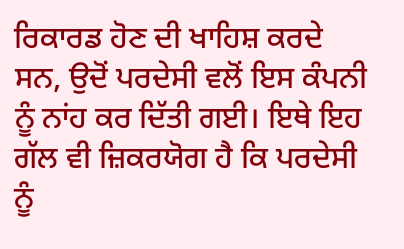ਰਿਕਾਰਡ ਹੋਣ ਦੀ ਖਾਹਿਸ਼ ਕਰਦੇ ਸਨ, ਉਦੋਂ ਪਰਦੇਸੀ ਵਲੋਂ ਇਸ ਕੰਪਨੀ ਨੂੰ ਨਾਂਹ ਕਰ ਦਿੱਤੀ ਗਈ। ਇਥੇ ਇਹ ਗੱਲ ਵੀ ਜ਼ਿਕਰਯੋਗ ਹੈ ਕਿ ਪਰਦੇਸੀ ਨੂੰ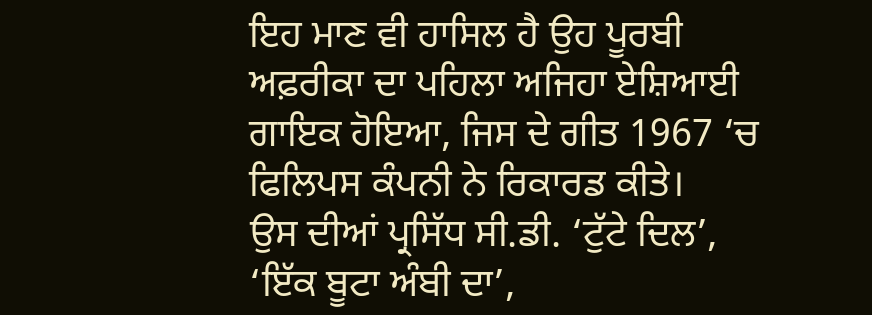ਇਹ ਮਾਣ ਵੀ ਹਾਸਿਲ ਹੈ ਉਹ ਪੂਰਬੀ ਅਫ਼ਰੀਕਾ ਦਾ ਪਹਿਲਾ ਅਜਿਹਾ ਏਸ਼ਿਆਈ ਗਾਇਕ ਹੋਇਆ, ਜਿਸ ਦੇ ਗੀਤ 1967 ‘ਚ ਫਿਲਿਪਸ ਕੰਪਨੀ ਨੇ ਰਿਕਾਰਡ ਕੀਤੇ।
ਉਸ ਦੀਆਂ ਪ੍ਰਸਿੱਧ ਸੀ.ਡੀ. ‘ਟੁੱਟੇ ਦਿਲ’, ‘ਇੱਕ ਬੂਟਾ ਅੰਬੀ ਦਾ’,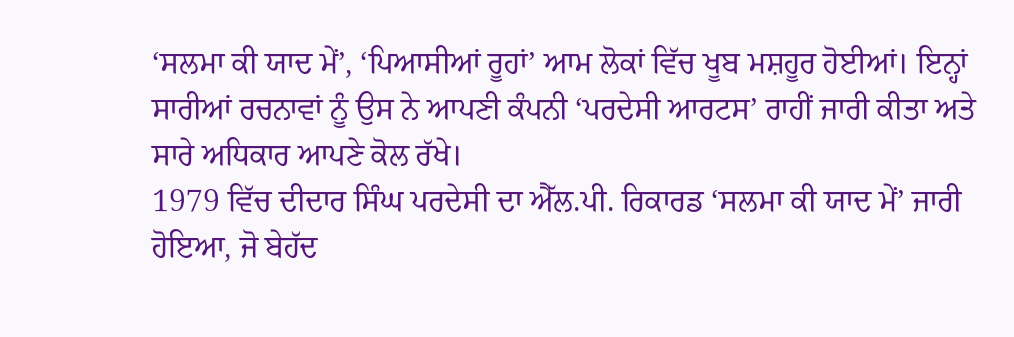‘ਸਲਮਾ ਕੀ ਯਾਦ ਮੇਂ’, ‘ਪਿਆਸੀਆਂ ਰੂਹਾਂ’ ਆਮ ਲੋਕਾਂ ਵਿੱਚ ਖੂਬ ਮਸ਼ਹੂਰ ਹੋਈਆਂ। ਇਨ੍ਹਾਂ ਸਾਰੀਆਂ ਰਚਨਾਵਾਂ ਨੂੰ ਉਸ ਨੇ ਆਪਣੀ ਕੰਪਨੀ ‘ਪਰਦੇਸੀ ਆਰਟਸ’ ਰਾਹੀਂ ਜਾਰੀ ਕੀਤਾ ਅਤੇ ਸਾਰੇ ਅਧਿਕਾਰ ਆਪਣੇ ਕੋਲ ਰੱਖੇ।
1979 ਵਿੱਚ ਦੀਦਾਰ ਸਿੰਘ ਪਰਦੇਸੀ ਦਾ ਐੱਲ.ਪੀ. ਰਿਕਾਰਡ ‘ਸਲਮਾ ਕੀ ਯਾਦ ਮੇਂ’ ਜਾਰੀ ਹੋਇਆ, ਜੋ ਬੇਹੱਦ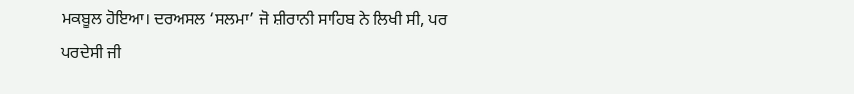ਮਕਬੂਲ ਹੋਇਆ। ਦਰਅਸਲ ‘ਸਲਮਾ’ ਜੋ ਸ਼ੀਰਾਨੀ ਸਾਹਿਬ ਨੇ ਲਿਖੀ ਸੀ, ਪਰ ਪਰਦੇਸੀ ਜੀ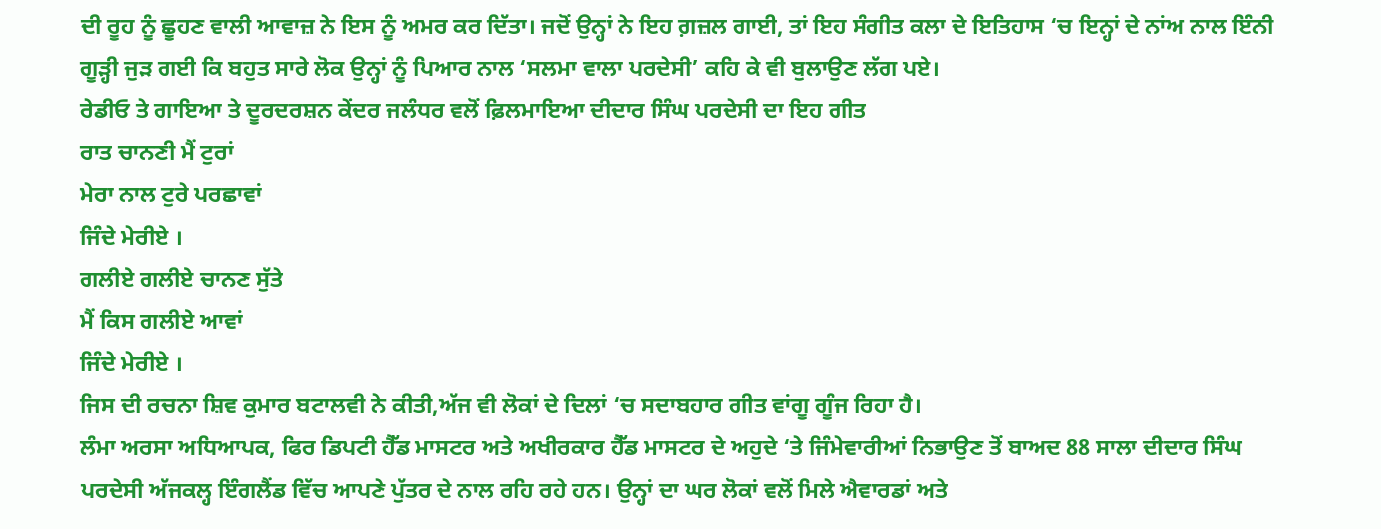ਦੀ ਰੂਹ ਨੂੰ ਛੂਹਣ ਵਾਲੀ ਆਵਾਜ਼ ਨੇ ਇਸ ਨੂੰ ਅਮਰ ਕਰ ਦਿੱਤਾ। ਜਦੋਂ ਉਨ੍ਹਾਂ ਨੇ ਇਹ ਗ਼ਜ਼ਲ ਗਾਈ, ਤਾਂ ਇਹ ਸੰਗੀਤ ਕਲਾ ਦੇ ਇਤਿਹਾਸ ‘ਚ ਇਨ੍ਹਾਂ ਦੇ ਨਾਂਅ ਨਾਲ ਇੰਨੀ ਗੂੜ੍ਹੀ ਜੁੜ ਗਈ ਕਿ ਬਹੁਤ ਸਾਰੇ ਲੋਕ ਉਨ੍ਹਾਂ ਨੂੰ ਪਿਆਰ ਨਾਲ ‘ਸਲਮਾ ਵਾਲਾ ਪਰਦੇਸੀ’ ਕਹਿ ਕੇ ਵੀ ਬੁਲਾਉਣ ਲੱਗ ਪਏ।
ਰੇਡੀਓ ਤੇ ਗਾਇਆ ਤੇ ਦੂਰਦਰਸ਼ਨ ਕੇਂਦਰ ਜਲੰਧਰ ਵਲੋਂ ਫ਼ਿਲਮਾਇਆ ਦੀਦਾਰ ਸਿੰਘ ਪਰਦੇਸੀ ਦਾ ਇਹ ਗੀਤ
ਰਾਤ ਚਾਨਣੀ ਮੈਂ ਟੁਰਾਂ
ਮੇਰਾ ਨਾਲ ਟੁਰੇ ਪਰਛਾਵਾਂ
ਜਿੰਦੇ ਮੇਰੀਏ ।
ਗਲੀਏ ਗਲੀਏ ਚਾਨਣ ਸੁੱਤੇ
ਮੈਂ ਕਿਸ ਗਲੀਏ ਆਵਾਂ
ਜਿੰਦੇ ਮੇਰੀਏ ।
ਜਿਸ ਦੀ ਰਚਨਾ ਸ਼ਿਵ ਕੁਮਾਰ ਬਟਾਲਵੀ ਨੇ ਕੀਤੀ,ਅੱਜ ਵੀ ਲੋਕਾਂ ਦੇ ਦਿਲਾਂ ‘ਚ ਸਦਾਬਹਾਰ ਗੀਤ ਵਾਂਗੂ ਗੂੰਜ ਰਿਹਾ ਹੈ।
ਲੰਮਾ ਅਰਸਾ ਅਧਿਆਪਕ, ਫਿਰ ਡਿਪਟੀ ਹੈੱਡ ਮਾਸਟਰ ਅਤੇ ਅਖੀਰਕਾਰ ਹੈੱਡ ਮਾਸਟਰ ਦੇ ਅਹੁਦੇ ‘ਤੇ ਜਿੰਮੇਵਾਰੀਆਂ ਨਿਭਾਉਣ ਤੋਂ ਬਾਅਦ 88 ਸਾਲਾ ਦੀਦਾਰ ਸਿੰਘ ਪਰਦੇਸੀ ਅੱਜਕਲ੍ਹ ਇੰਗਲੈਂਡ ਵਿੱਚ ਆਪਣੇ ਪੁੱਤਰ ਦੇ ਨਾਲ ਰਹਿ ਰਹੇ ਹਨ। ਉਨ੍ਹਾਂ ਦਾ ਘਰ ਲੋਕਾਂ ਵਲੋਂ ਮਿਲੇ ਐਵਾਰਡਾਂ ਅਤੇ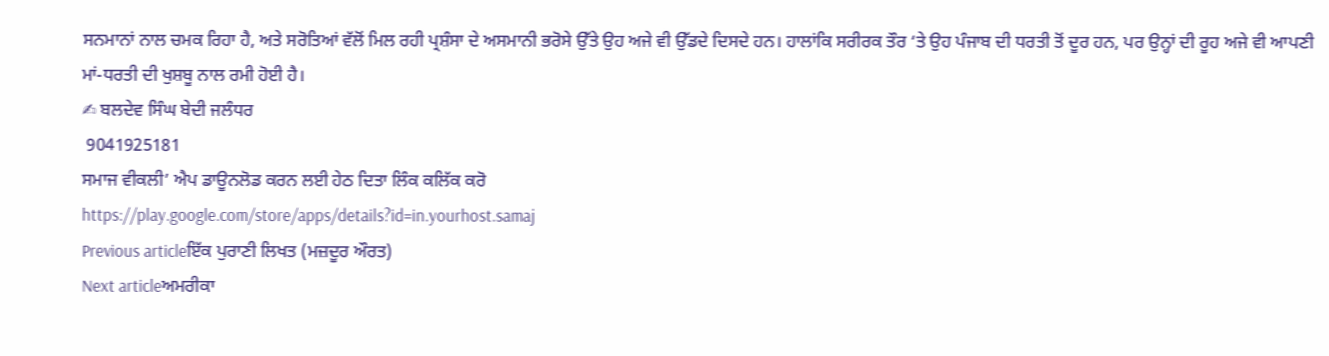ਸਨਮਾਨਾਂ ਨਾਲ ਚਮਕ ਰਿਹਾ ਹੈ, ਅਤੇ ਸਰੋਤਿਆਂ ਵੱਲੋਂ ਮਿਲ ਰਹੀ ਪ੍ਰਸ਼ੰਸਾ ਦੇ ਅਸਮਾਨੀ ਭਰੋਸੇ ਉੱਤੇ ਉਹ ਅਜੇ ਵੀ ਉੱਡਦੇ ਦਿਸਦੇ ਹਨ। ਹਾਲਾਂਕਿ ਸਰੀਰਕ ਤੌਰ ‘ਤੇ ਉਹ ਪੰਜਾਬ ਦੀ ਧਰਤੀ ਤੋਂ ਦੂਰ ਹਨ, ਪਰ ਉਨ੍ਹਾਂ ਦੀ ਰੂਹ ਅਜੇ ਵੀ ਆਪਣੀ ਮਾਂ-ਧਰਤੀ ਦੀ ਖੁਸ਼ਬੂ ਨਾਲ ਰਮੀ ਹੋਈ ਹੈ।
✍ ਬਲਦੇਵ ਸਿੰਘ ਬੇਦੀ ਜਲੰਧਰ
 9041925181
ਸਮਾਜ ਵੀਕਲੀ’ ਐਪ ਡਾਊਨਲੋਡ ਕਰਨ ਲਈ ਹੇਠ ਦਿਤਾ ਲਿੰਕ ਕਲਿੱਕ ਕਰੋ
https://play.google.com/store/apps/details?id=in.yourhost.samaj
Previous articleਇੱਕ ਪੁਰਾਣੀ ਲਿਖਤ (ਮਜ਼ਦੂਰ ਔਰਤ)
Next articleਅਮਰੀਕਾ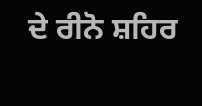ਦੇ ਰੀਨੋ ਸ਼ਹਿਰ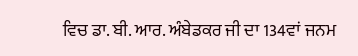ਵਿਚ ਡਾ. ਬੀ. ਆਰ. ਅੰਬੇਡਕਰ ਜੀ ਦਾ 134ਵਾਂ ਜਨਮ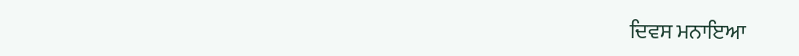ਦਿਵਸ ਮਨਾਇਆ